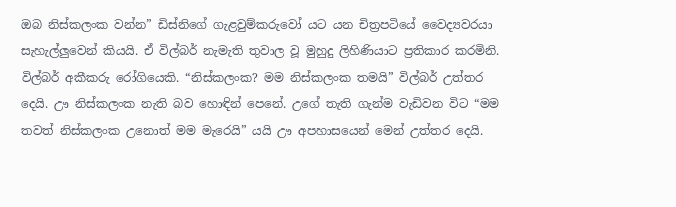ඔබ නිස්කලංක වන්න” ඩිස්නිගේ ගැළවුම්කරුවෝ යට යන චිත්‍රපටියේ වෛද්‍යවරයා සැහැල්ලුවෙන් කියයි. ඒ විල්බර් නැමැති තුවාල වූ මුහුදු ලිහිණියාට ප්‍රතිකාර කරමිනි. විල්බර් අකීකරු රෝගියෙකි. “නිස්කලංක? මම නිස්කලංක තමයි” විල්බර් උත්තර දෙයි. ඌ නිස්කලංක නැති බව හොඳින් පෙනේ. උගේ තැති ගැන්ම වැඩිවන විට “මම තවත් නිස්කලංක උනොත් මම මැරෙයි” යයි ඌ අපහාසයෙන් මෙන් උත්තර දෙයි.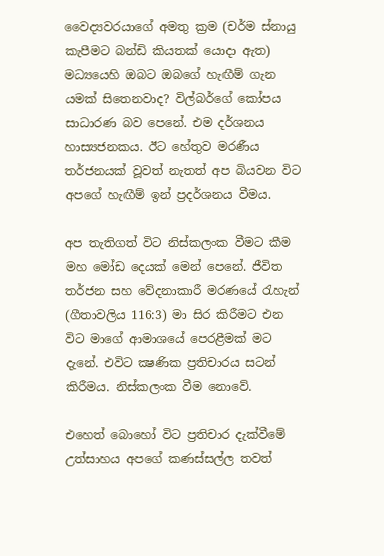වෛද්‍යවරයාගේ අමතු ක්‍රම (චර්ම ස්නායු කැපීමට බන්ඩි කියතක් යොදා ඇත) මධ්‍යයෙහි ඔබට ඔබගේ හැඟීම් ගැන යමක් සිතෙනවාද? විල්බර්ගේ කෝපය සාධාරණ බව පෙනේ. එම දර්ශනය හාස්‍යජනකය. ඊට හේතුව මරණීය තර්ජනයක් වූවත් නැතත් අප බියවන විට අපගේ හැඟීම් ඉන් ප්‍රදර්ශනය වීමය.

අප තැතිගත් විට නිස්කලංක වීමට කීම මහ මෝඩ දෙයක් මෙන් පෙනේ. ජීවිත තර්ජන සහ වේදනාකාරී මරණයේ රැහැන් (ගීතාවලිය 116:3) මා සිර කිරීමට එන විට මාගේ ආමාශයේ පෙරළීමක් මට දැනේ. එවිට ක්‍ෂණික ප්‍රතිචාරය සටන් කිරීමය. නිස්කලංක වීම නොවේ.

එහෙත් බොහෝ විට ප්‍රතිචාර දැක්වීමේ උත්සාහය අපගේ කණස්සල්ල තවත්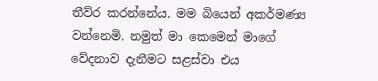තීව්ර කරන්නේය. මම බියෙන් අකර්මණ්‍ය වන්නෙමි. නමුත් මා කෙමෙන් මාගේ වේදනාව දැනීමට සළස්වා එය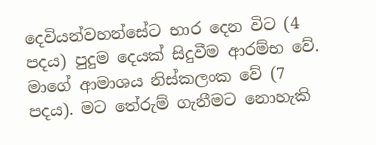දෙවියන්වහන්සේට භාර දෙන විට (4 පදය) පුදුම දෙයක් සිදුවීම ආරම්භ වේ. මාගේ ආමාශය නිස්කලංක වේ (7 පදය). මට තේරුම් ගැනීමට නොහැකි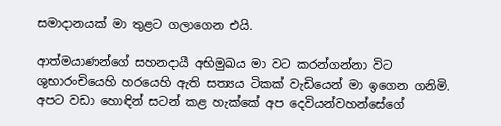සමාදානයක් මා තුළට ගලාගෙන එයි.

ආත්මයාණන්ගේ සහනදායී අභිමුඛය මා වට කරන්ගන්නා විට ශුභාරංචියෙහි හරයෙහි ඇති සත්‍යය ටිකක් වැඩියෙන් මා ඉගෙන ගනිමි. අපට වඩා හොඳින් සටන් කළ හැක්කේ අප දෙවියන්වහන්සේගේ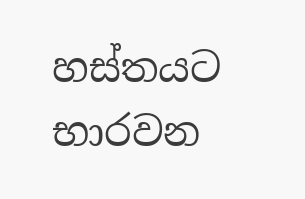හස්තයට භාරවන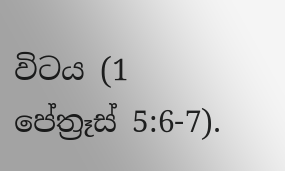විටය (1 පේත්‍රෑස් 5:6-7).